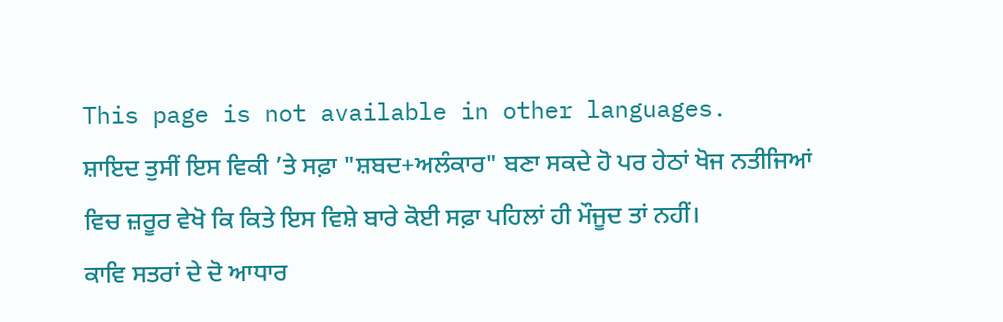This page is not available in other languages.
ਸ਼ਾਇਦ ਤੁਸੀਂ ਇਸ ਵਿਕੀ ’ਤੇ ਸਫ਼ਾ "ਸ਼ਬਦ+ਅਲੰਕਾਰ" ਬਣਾ ਸਕਦੇ ਹੋ ਪਰ ਹੇਠਾਂ ਖੋਜ ਨਤੀਜਿਆਂ ਵਿਚ ਜ਼ਰੂਰ ਵੇਖੋ ਕਿ ਕਿਤੇ ਇਸ ਵਿਸ਼ੇ ਬਾਰੇ ਕੋਈ ਸਫ਼ਾ ਪਹਿਲਾਂ ਹੀ ਮੌਜੂਦ ਤਾਂ ਨਹੀਂ।
ਕਾਵਿ ਸਤਰਾਂ ਦੇ ਦੋ ਆਧਾਰ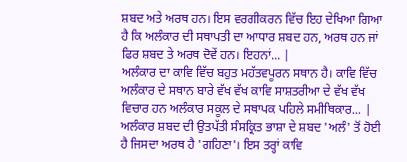ਸ਼ਬਦ ਅਤੇ ਅਰਥ ਹਨ। ਇਸ ਵਰਗੀਕਰਨ ਵਿੱਚ ਇਹ ਦੇਖਿਆ ਗਿਆ ਹੈ ਕਿ ਅਲੰਕਾਰ ਦੀ ਸਥਾਪਤੀ ਦਾ ਆਧਾਰ ਸ਼ਬਦ ਹਨ, ਅਰਥ ਹਨ ਜਾਂ ਫਿਰ ਸ਼ਬਦ ਤੇ ਅਰਥ ਦੋਵੇਂ ਹਨ। ਇਹਨਾਂ... |
ਅਲੰਕਾਰ ਦਾ ਕਾਵਿ ਵਿੱਚ ਬਹੁਤ ਮਹੱਤਵਪੂਰਨ ਸਥਾਨ ਹੈ। ਕਾਵਿ ਵਿੱਚ ਅਲੰਕਾਰ ਦੇ ਸਥਾਨ ਬਾਰੇ ਵੱਖ ਵੱਖ ਕਾਵਿ ਸਾਸ਼ਤਰੀਆ ਦੇ ਵੱਖ ਵੱਖ ਵਿਚਾਰ ਹਨ ਅਲੰਕਾਰ ਸਕੂਲ ਦੇ ਸਥਾਪਕ ਪਹਿਲੇ ਸਮੀਥਿਕਾਰ... |
ਅਲੰਕਾਰ ਸ਼ਬਦ ਦੀ ਉਤਪੱਤੀ ਸੰਸਕ੍ਰਿਤ ਭਾਸ਼ਾ ਦੇ ਸ਼ਬਦ 'ਅਲੰ' ਤੋਂ ਹੋਈ ਹੈ ਜਿਸਦਾ ਅਰਥ ਹੈ 'ਗਹਿਣਾ'। ਇਸ ਤਰ੍ਹਾਂ ਕਾਵਿ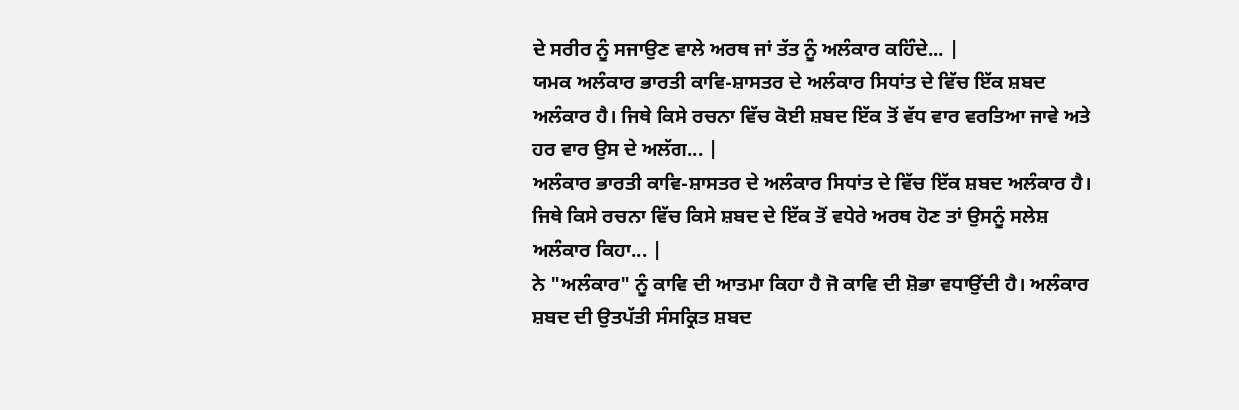ਦੇ ਸਰੀਰ ਨੂੰ ਸਜਾਉਣ ਵਾਲੇ ਅਰਥ ਜਾਂ ਤੱਤ ਨੂੰ ਅਲੰਕਾਰ ਕਹਿੰਦੇ... |
ਯਮਕ ਅਲੰਕਾਰ ਭਾਰਤੀ ਕਾਵਿ-ਸ਼ਾਸਤਰ ਦੇ ਅਲੰਕਾਰ ਸਿਧਾਂਤ ਦੇ ਵਿੱਚ ਇੱਕ ਸ਼ਬਦ ਅਲੰਕਾਰ ਹੈ। ਜਿਥੇ ਕਿਸੇ ਰਚਨਾ ਵਿੱਚ ਕੋਈ ਸ਼ਬਦ ਇੱਕ ਤੋਂ ਵੱਧ ਵਾਰ ਵਰਤਿਆ ਜਾਵੇ ਅਤੇ ਹਰ ਵਾਰ ਉਸ ਦੇ ਅਲੱਗ... |
ਅਲੰਕਾਰ ਭਾਰਤੀ ਕਾਵਿ-ਸ਼ਾਸਤਰ ਦੇ ਅਲੰਕਾਰ ਸਿਧਾਂਤ ਦੇ ਵਿੱਚ ਇੱਕ ਸ਼ਬਦ ਅਲੰਕਾਰ ਹੈ। ਜਿਥੇ ਕਿਸੇ ਰਚਨਾ ਵਿੱਚ ਕਿਸੇ ਸ਼ਬਦ ਦੇ ਇੱਕ ਤੋਂ ਵਧੇਰੇ ਅਰਥ ਹੋਣ ਤਾਂ ਉਸਨੂੰ ਸਲੇਸ਼ ਅਲੰਕਾਰ ਕਿਹਾ... |
ਨੇ "ਅਲੰਕਾਰ" ਨੂੰ ਕਾਵਿ ਦੀ ਆਤਮਾ ਕਿਹਾ ਹੈ ਜੋ ਕਾਵਿ ਦੀ ਸ਼ੋਭਾ ਵਧਾਉਂਦੀ ਹੈ। ਅਲੰਕਾਰ ਸ਼ਬਦ ਦੀ ਉਤਪੱਤੀ ਸੰਸਕ੍ਰਿਤ ਸ਼ਬਦ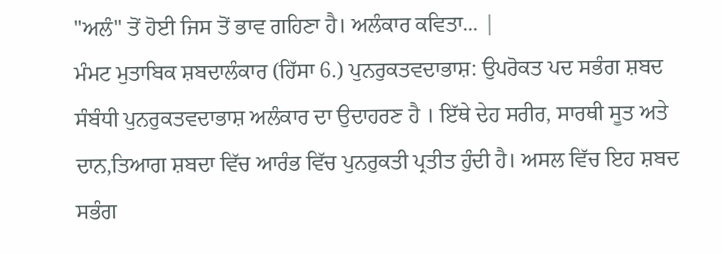"ਅਲੰ" ਤੋਂ ਹੋਈ ਜਿਸ ਤੋਂ ਭਾਵ ਗਹਿਣਾ ਹੈ। ਅਲੰਕਾਰ ਕਵਿਤਾ... |
ਮੰਮਟ ਮੁਤਾਬਿਕ ਸ਼ਬਦਾਲੰਕਾਰ (ਹਿੱਸਾ 6.) ਪੁਨਰੁਕਤਵਦਾਭਾਸ਼: ਉਪਰੋਕਤ ਪਦ ਸਭੰਗ ਸ਼ਬਦ ਸੰਬੰਧੀ ਪੁਨਰੁਕਤਵਦਾਭਾਸ਼ ਅਲੰਕਾਰ ਦਾ ਉਦਾਹਰਣ ਹੈ । ਇੱਥੇ ਦੇਹ ਸਰੀਰ, ਸਾਰਥੀ ਸੂਤ ਅਤੇ ਦਾਨ,ਤਿਆਗ ਸ਼ਬਦਾ ਵਿੱਚ ਆਰੰਭ ਵਿੱਚ ਪੁਨਰੁਕਤੀ ਪ੍ਰਤੀਤ ਹੁੰਦੀ ਹੈ। ਅਸਲ ਵਿੱਚ ਇਹ ਸ਼ਬਦ ਸਭੰਗ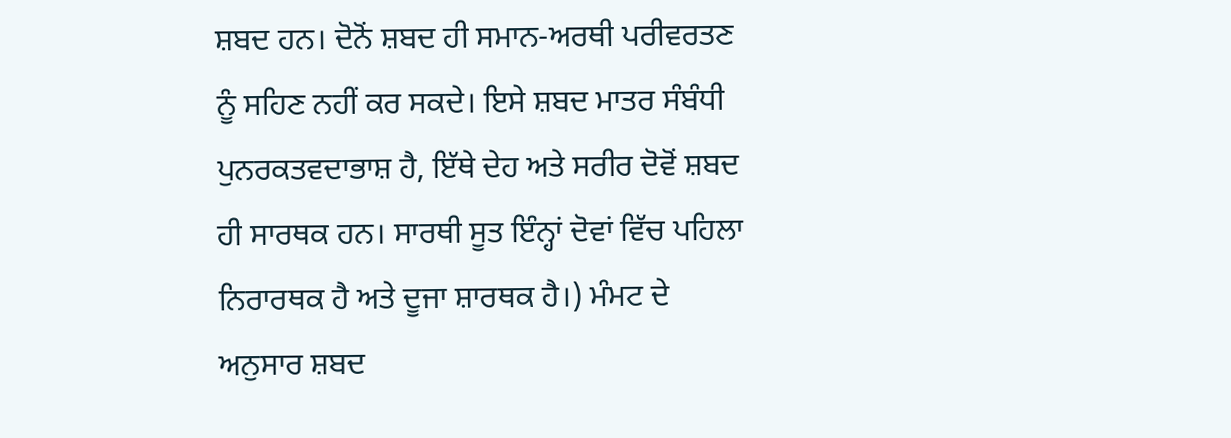ਸ਼ਬਦ ਹਨ। ਦੋਨੋਂ ਸ਼ਬਦ ਹੀ ਸਮਾਨ-ਅਰਥੀ ਪਰੀਵਰਤਣ ਨੂੰ ਸਹਿਣ ਨਹੀਂ ਕਰ ਸਕਦੇ। ਇਸੇ ਸ਼ਬਦ ਮਾਤਰ ਸੰਬੰਧੀ ਪੁਨਰਕਤਵਦਾਭਾਸ਼ ਹੈ, ਇੱਥੇ ਦੇਹ ਅਤੇ ਸਰੀਰ ਦੋਵੋਂ ਸ਼ਬਦ ਹੀ ਸਾਰਥਕ ਹਨ। ਸਾਰਥੀ ਸੂਤ ਇੰਨ੍ਹਾਂ ਦੋਵਾਂ ਵਿੱਚ ਪਹਿਲਾ ਨਿਰਾਰਥਕ ਹੈ ਅਤੇ ਦੂਜਾ ਸ਼ਾਰਥਕ ਹੈ।) ਮੰਮਟ ਦੇ ਅਨੁਸਾਰ ਸ਼ਬਦ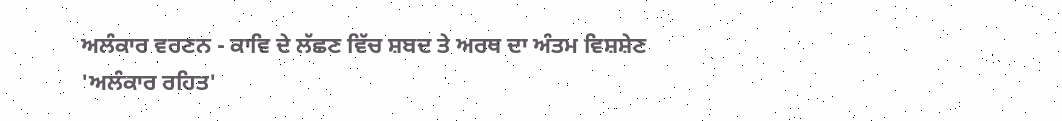ਅਲੰਕਾਰ ਵਰਣਨ - ਕਾਵਿ ਦੇ ਲੱਛਣ ਵਿੱਚ ਸ਼ਬਦ ਤੇ ਅਰਥ ਦਾ ਅੰਤਮ ਵਿਸ਼ਸ਼ੇਣ 'ਅਲੰਕਾਰ ਰਹਿਤ'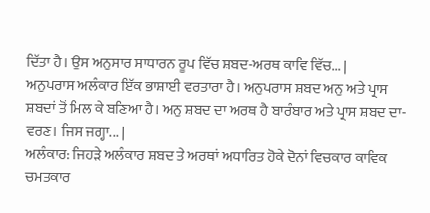ਦਿੱਤਾ ਹੈ। ਉਸ ਅਨੁਸਾਰ ਸਾਧਾਰਨ ਰੂਪ ਵਿੱਚ ਸ਼ਬਦ-ਅਰਥ ਕਾਵਿ ਵਿੱਚ... |
ਅਨੁਪਰਾਸ ਅਲੰਕਾਰ ਇੱਕ ਭਾਸ਼ਾਈ ਵਰਤਾਰਾ ਹੈ। ਅਨੁਪਰਾਸ ਸ਼ਬਦ ਅਨੁ ਅਤੇ ਪ੍ਰਾਸ ਸ਼ਬਦਾਂ ਤੋਂ ਮਿਲ ਕੇ ਬਣਿਆ ਹੈ। ਅਨੁ ਸ਼ਬਦ ਦਾ ਅਰਥ ਹੈ ਬਾਰੰਬਾਰ ਅਤੇ ਪ੍ਰਾਸ ਸ਼ਬਦ ਦਾ- ਵਰਣ। ਜਿਸ ਜਗ੍ਹਾ... |
ਅਲੰਕਾਰ: ਜਿਹੜੇ ਅਲੰਕਾਰ ਸ਼ਬਦ ਤੇ ਅਰਥਾਂ ਅਧਾਰਿਤ ਹੋਕੇ ਦੋਨਾਂ ਵਿਚਕਾਰ ਕਾਵਿਕ ਚਮਤਕਾਰ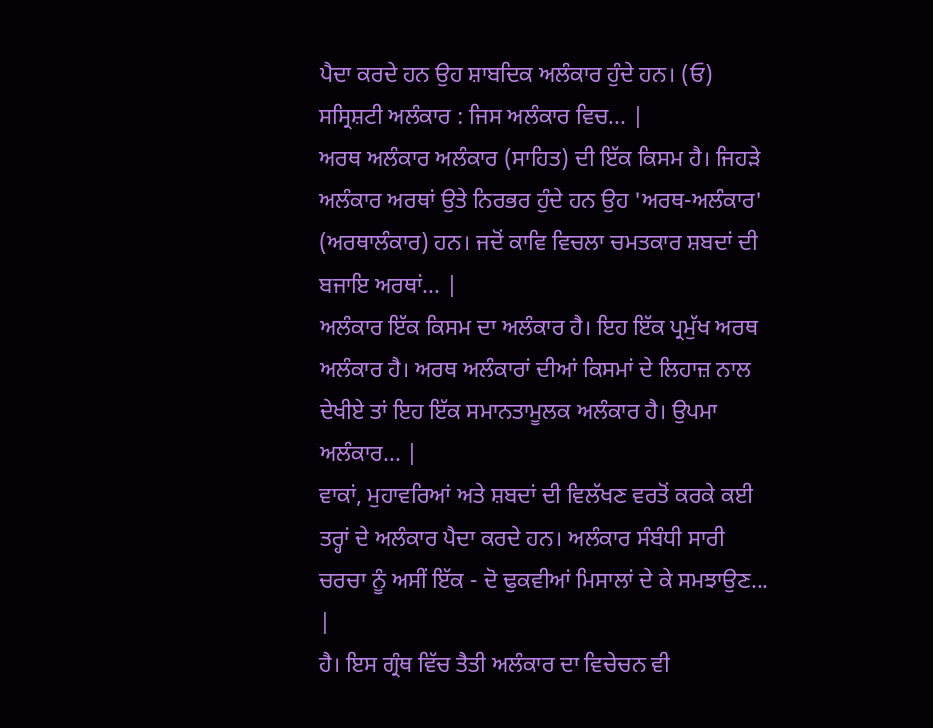ਪੈਦਾ ਕਰਦੇ ਹਨ ਉਹ ਸ਼ਾਬਦਿਕ ਅਲੰਕਾਰ ਹੁੰਦੇ ਹਨ। (ਓ) ਸਸ੍ਰਿਸ਼ਟੀ ਅਲੰਕਾਰ : ਜਿਸ ਅਲੰਕਾਰ ਵਿਚ... |
ਅਰਥ ਅਲੰਕਾਰ ਅਲੰਕਾਰ (ਸਾਹਿਤ) ਦੀ ਇੱਕ ਕਿਸਮ ਹੈ। ਜਿਹੜੇ ਅਲੰਕਾਰ ਅਰਥਾਂ ਉਤੇ ਨਿਰਭਰ ਹੁੰਦੇ ਹਨ ਉਹ 'ਅਰਥ-ਅਲੰਕਾਰ' (ਅਰਥਾਲੰਕਾਰ) ਹਨ। ਜਦੋਂ ਕਾਵਿ ਵਿਚਲਾ ਚਮਤਕਾਰ ਸ਼ਬਦਾਂ ਦੀ ਬਜਾਇ ਅਰਥਾਂ... |
ਅਲੰਕਾਰ ਇੱਕ ਕਿਸਮ ਦਾ ਅਲੰਕਾਰ ਹੈ। ਇਹ ਇੱਕ ਪ੍ਰਮੁੱਖ ਅਰਥ ਅਲੰਕਾਰ ਹੈ। ਅਰਥ ਅਲੰਕਾਰਾਂ ਦੀਆਂ ਕਿਸਮਾਂ ਦੇ ਲਿਹਾਜ਼ ਨਾਲ ਦੇਖੀਏ ਤਾਂ ਇਹ ਇੱਕ ਸਮਾਨਤਾਮੂਲਕ ਅਲੰਕਾਰ ਹੈ। ਉਪਮਾ ਅਲੰਕਾਰ... |
ਵਾਕਾਂ, ਮੁਹਾਵਰਿਆਂ ਅਤੇ ਸ਼ਬਦਾਂ ਦੀ ਵਿਲੱਖਣ ਵਰਤੋਂ ਕਰਕੇ ਕਈ ਤਰ੍ਹਾਂ ਦੇ ਅਲੰਕਾਰ ਪੈਦਾ ਕਰਦੇ ਹਨ। ਅਲੰਕਾਰ ਸੰਬੰਧੀ ਸਾਰੀ ਚਰਚਾ ਨੂੰ ਅਸੀਂ ਇੱਕ - ਦੋ ਢੁਕਵੀਆਂ ਮਿਸਾਲਾਂ ਦੇ ਕੇ ਸਮਝਾਉਣ... |
ਹੈ। ਇਸ ਗ੍ਰੰਥ ਵਿੱਚ ਤੈਤੀ ਅਲੰਕਾਰ ਦਾ ਵਿਚੇਚਨ ਵੀ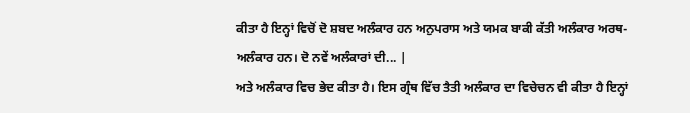ਕੀਤਾ ਹੈ ਇਨ੍ਹਾਂ ਵਿਚੋਂ ਦੋ ਸ਼ਬਦ ਅਲੰਕਾਰ ਹਨ ਅਨੁਪਰਾਸ ਅਤੇ ਯਮਕ ਬਾਕੀ ਕੱਤੀ ਅਲੰਕਾਰ ਅਰਥ-ਅਲੰਕਾਰ ਹਨ। ਦੋ ਨਵੇਂ ਅਲੰਕਾਰਾਂ ਦੀ... |
ਅਤੇ ਅਲੰਕਾਰ ਵਿਚ ਭੇਦ ਕੀਤਾ ਹੈ। ਇਸ ਗ੍ਰੰਥ ਵਿੱਚ ਤੈਤੀ ਅਲੰਕਾਰ ਦਾ ਵਿਚੇਚਨ ਵੀ ਕੀਤਾ ਹੈ ਇਨ੍ਹਾਂ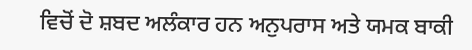ਵਿਚੋਂ ਦੋ ਸ਼ਬਦ ਅਲੰਕਾਰ ਹਨ ਅਨੁਪਰਾਸ ਅਤੇ ਯਮਕ ਬਾਕੀ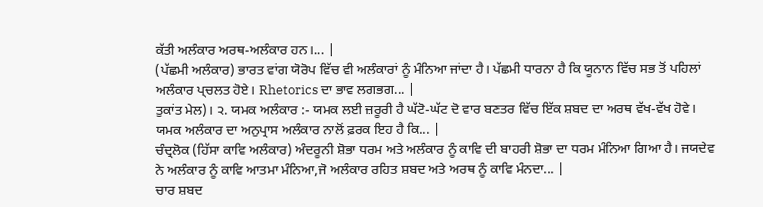ਕੱਤੀ ਅਲੰਕਾਰ ਅਰਥ-ਅਲੰਕਾਰ ਹਨ।... |
(ਪੱਛਮੀ ਅਲੰਕਾਰ) ਭਾਰਤ ਵਾਂਗ ਯੋਰੋਪ ਵਿੱਚ ਵੀ ਅਲੰਕਾਰਾਂ ਨੂੰ ਮੰਨਿਆ ਜਾਂਦਾ ਹੈ। ਪੱਛਮੀ ਧਾਰਨਾ ਹੈ ਕਿ ਯੂਨਾਨ ਵਿੱਚ ਸਭ ਤੋਂ ਪਹਿਲਾਂ ਅਲੰਕਾਰ ਪ੍ਚਲਤ ਹੋਏ। Rhetorics ਦਾ ਭਾਵ ਲਗਭਗ... |
ਤੁਕਾਂਤ ਮੇਲ)। ੨. ਯਮਕ ਅਲੰਕਾਰ :- ਯਮਕ ਲਈ ਜ਼ਰੂਰੀ ਹੈ ਘੱਟੋ-ਘੱਟ ਦੋ ਵਾਰ ਬਣਤਰ ਵਿੱਚ ਇੱਕ ਸ਼ਬਦ ਦਾ ਅਰਥ ਵੱਖ-ਵੱਖ ਹੋਵੇ। ਯਮਕ ਅਲੰਕਾਰ ਦਾ ਅਨੁਪ੍ਰਾਸ ਅਲੰਕਾਰ ਨਾਲੋਂ ਫ਼ਰਕ ਇਹ ਹੈ ਕਿ... |
ਚੰਦ੍ਰਲੋਕ (ਹਿੱਸਾ ਕਾਵਿ ਅਲੰਕਾਰ) ਅੰਦਰੂਨੀ ਸ਼ੋਭਾ ਧਰਮ ਅਤੇ ਅਲੰਕਾਰ ਨੂੰ ਕਾਵਿ ਦੀ ਬਾਹਰੀ ਸ਼ੋਭਾ ਦਾ ਧਰਮ ਮੰਨਿਆ ਗਿਆ ਹੈ। ਜਯਦੇਵ ਨੇ ਅਲੰਕਾਰ ਨੂੰ ਕਾਵਿ ਆਤਮਾ ਮੰਨਿਆ,ਜੋ ਅਲੰਕਾਰ ਰਹਿਤ ਸ਼ਬਦ ਅਤੇ ਅਰਥ ਨੂੰ ਕਾਵਿ ਮੰਨਦਾ... |
ਚਾਰ ਸ਼ਬਦ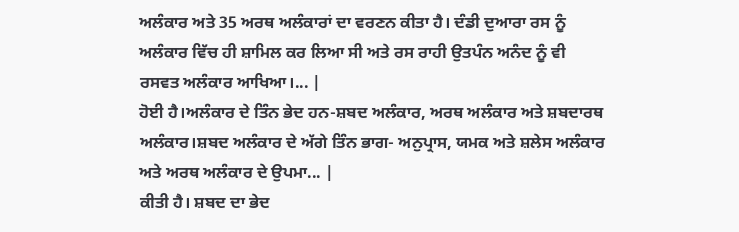ਅਲੰਕਾਰ ਅਤੇ 35 ਅਰਥ ਅਲੰਕਾਰਾਂ ਦਾ ਵਰਣਨ ਕੀਤਾ ਹੈ। ਦੰਡੀ ਦੁਆਰਾ ਰਸ ਨੂੰ ਅਲੰਕਾਰ ਵਿੱਚ ਹੀ ਸ਼ਾਮਿਲ ਕਰ ਲਿਆ ਸੀ ਅਤੇ ਰਸ ਰਾਹੀ ਉਤਪੰਨ ਅਨੰਦ ਨੂੰ ਵੀ ਰਸਵਤ ਅਲੰਕਾਰ ਆਖਿਆ।... |
ਹੋਈ ਹੈ।ਅਲੰਕਾਰ ਦੇ ਤਿੰਨ ਭੇਦ ਹਨ-ਸ਼ਬਦ ਅਲੰਕਾਰ, ਅਰਥ ਅਲੰਕਾਰ ਅਤੇ ਸ਼ਬਦਾਰਥ ਅਲੰਕਾਰ।ਸ਼ਬਦ ਅਲੰਕਾਰ ਦੇ ਅੱਗੇ ਤਿੰਨ ਭਾਗ- ਅਨੁਪ੍ਰਾਸ, ਯਮਕ ਅਤੇ ਸ਼ਲੇਸ ਅਲੰਕਾਰ ਅਤੇ ਅਰਥ ਅਲੰਕਾਰ ਦੇ ਉਪਮਾ... |
ਕੀਤੀ ਹੈ। ਸ਼ਬਦ ਦਾ ਭੇਦ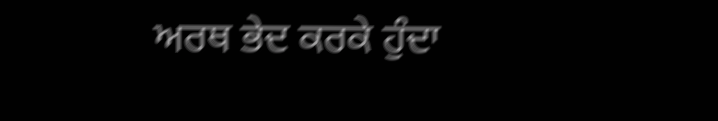ਅਰਥ ਭੇਦ ਕਰਕੇ ਹੁੰਦਾ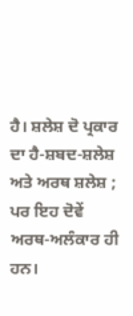ਹੈ। ਸ਼ਲੇਸ਼ ਦੋ ਪ੍ਰਕਾਰ ਦਾ ਹੈ-ਸ਼ਬਦ-ਸ਼ਲੇਸ਼ ਅਤੇ ਅਰਥ ਸ਼ਲੇਸ਼ ; ਪਰ ਇਹ ਦੋਵੇਂ ਅਰਥ-ਅਲੰਕਾਰ ਹੀ ਹਨ।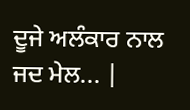ਦੂਜੇ ਅਲੰਕਾਰ ਨਾਲ ਜਦ ਮੇਲ... |